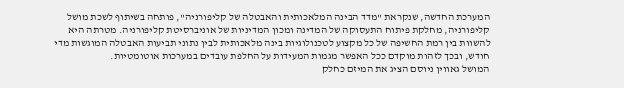המערכת החדשה, שנקראת "מדד הבינה המלאכותית והאבטלה של קליפורניה", פותחה בשיתוף לשכת מושל קליפורניה, מחלקת פיתוח התעסוקה של המדינה ומכון המדיניות של אוניברסיטת קליפורניה. מטרתה היא להשוות בין רמת החשיפה של כל מקצוע לטכנולוגיות בינה מלאכותית לבין נתוני תביעות האבטלה המוגשות מדי חודש, ובכך לזהות מוקדם ככל האפשר מגמות המעידות על החלפת עובדים במערכות אוטומטיות.
המושל גאווין ניוסם הציג את המיזם כחלק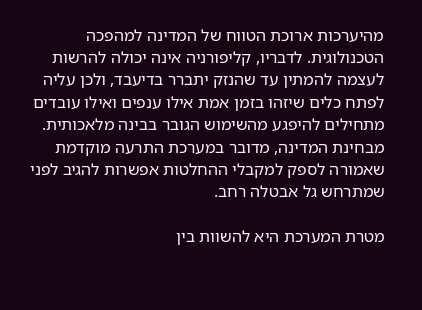מהיערכות ארוכת הטווח של המדינה למהפכה הטכנולוגית. לדבריו, קליפורניה אינה יכולה להרשות לעצמה להמתין עד שהנזק יתברר בדיעבד, ולכן עליה לפתח כלים שיזהו בזמן אמת אילו ענפים ואילו עובדים מתחילים להיפגע מהשימוש הגובר בבינה מלאכותית. מבחינת המדינה, מדובר במערכת התרעה מוקדמת שאמורה לספק למקבלי ההחלטות אפשרות להגיב לפני שמתרחש גל אבטלה רחב.

מטרת המערכת היא להשוות בין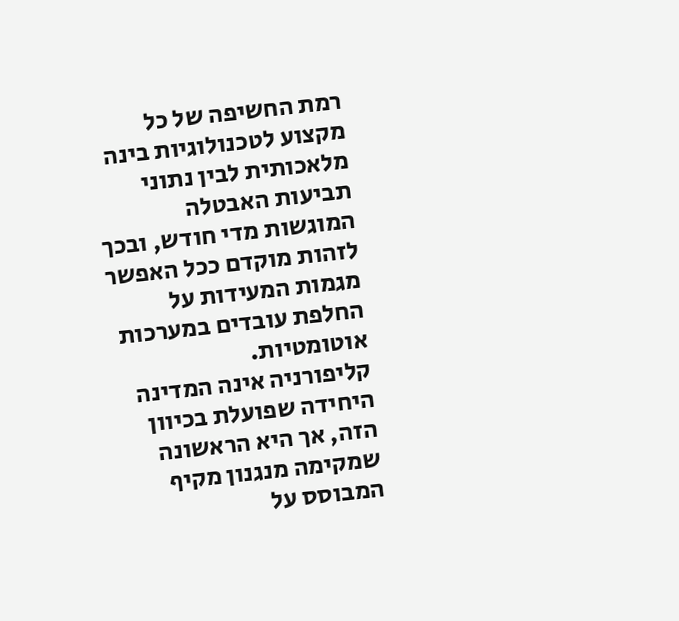רמת החשיפה של כל מקצוע לטכנולוגיות בינה מלאכותית לבין נתוני תביעות האבטלה המוגשות מדי חודש, ובכך לזהות מוקדם ככל האפשר מגמות המעידות על החלפת עובדים במערכות אוטומטיות.
קליפורניה אינה המדינה היחידה שפועלת בכיוון הזה, אך היא הראשונה שמקימה מנגנון מקיף המבוסס על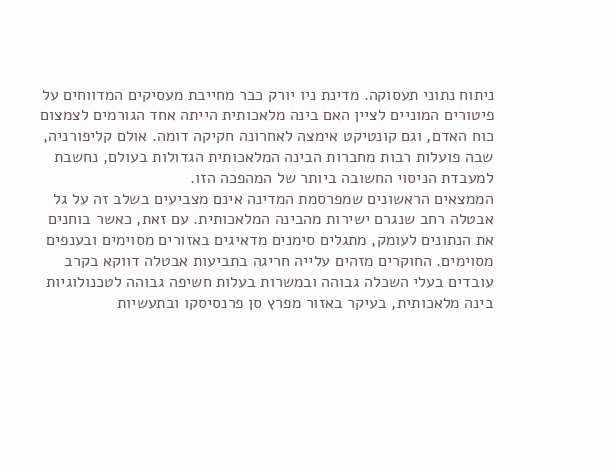ניתוח נתוני תעסוקה. מדינת ניו יורק כבר מחייבת מעסיקים המדווחים על פיטורים המוניים לציין האם בינה מלאכותית הייתה אחד הגורמים לצמצום כוח האדם, וגם קונטיקט אימצה לאחרונה חקיקה דומה. אולם קליפורניה, שבה פועלות רבות מחברות הבינה המלאכותית הגדולות בעולם, נחשבת למעבדת הניסוי החשובה ביותר של המהפכה הזו.
הממצאים הראשונים שמפרסמת המדינה אינם מצביעים בשלב זה על גל אבטלה רחב שנגרם ישירות מהבינה המלאכותית. עם זאת, כאשר בוחנים את הנתונים לעומק, מתגלים סימנים מדאיגים באזורים מסוימים ובענפים מסוימים. החוקרים מזהים עלייה חריגה בתביעות אבטלה דווקא בקרב עובדים בעלי השכלה גבוהה ובמשרות בעלות חשיפה גבוהה לטכנולוגיות בינה מלאכותית, בעיקר באזור מפרץ סן פרנסיסקו ובתעשיות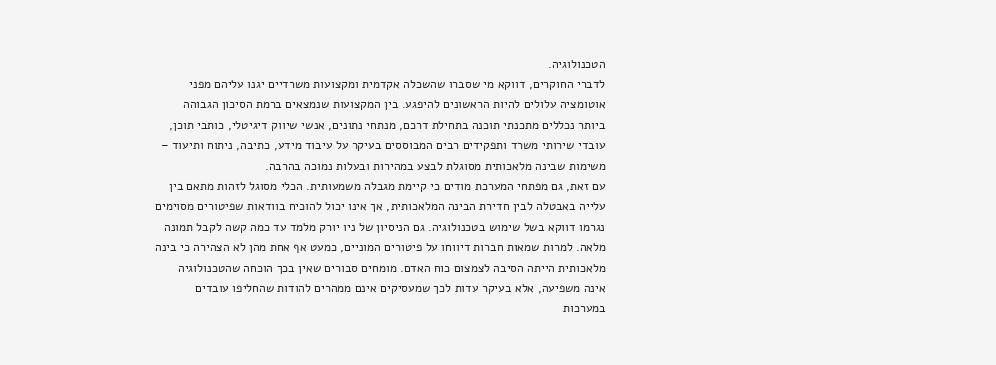הטכנולוגיה.
לדברי החוקרים, דווקא מי שסברו שהשכלה אקדמית ומקצועות משרדיים יגנו עליהם מפני אוטומציה עלולים להיות הראשונים להיפגע. בין המקצועות שנמצאים ברמת הסיכון הגבוהה ביותר נכללים מתכנתי תוכנה בתחילת דרכם, מנתחי נתונים, אנשי שיווק דיגיטלי, כותבי תוכן, עובדי שירותי משרד ותפקידים רבים המבוססים בעיקר על עיבוד מידע, כתיבה, ניתוח ותיעוד – משימות שבינה מלאכותית מסוגלת לבצע במהירות ובעלות נמוכה בהרבה.
עם זאת, גם מפתחי המערכת מודים כי קיימת מגבלה משמעותית. הכלי מסוגל לזהות מתאם בין עלייה באבטלה לבין חדירת הבינה המלאכותית, אך אינו יכול להוכיח בוודאות שפיטורים מסוימים נגרמו דווקא בשל שימוש בטכנולוגיה. גם הניסיון של ניו יורק מלמד עד כמה קשה לקבל תמונה מלאה. למרות שמאות חברות דיווחו על פיטורים המוניים, כמעט אף אחת מהן לא הצהירה כי בינה מלאכותית הייתה הסיבה לצמצום כוח האדם. מומחים סבורים שאין בכך הוכחה שהטכנולוגיה אינה משפיעה, אלא בעיקר עדות לכך שמעסיקים אינם ממהרים להודות שהחליפו עובדים במערכות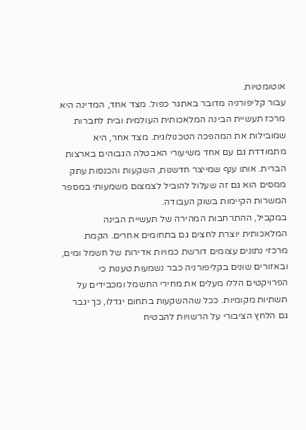אוטומטיות.
עבור קליפורניה מדובר באתגר כפול. מצד אחד, המדינה היא מרכז תעשיית הבינה המלאכותית העולמית ובית לחברות שמובילות את המהפכה הטכנולוגית. מצד אחר, היא מתמודדת גם עם אחד משיעורי האבטלה הגבוהים בארצות הברית. אותו ענף שמייצר חדשנות, השקעות והכנסות עתק ממסים הוא גם זה שעלול להוביל לצמצום משמעותי במספר המשרות הקיימות בשוק העבודה.
במקביל, ההתרחבות המהירה של תעשיית הבינה המלאכותית יוצרת לחצים גם בתחומים אחרים. הקמת מרכזי נתונים עצומים דורשת כמויות אדירות של חשמל ומים, ובאזורים שונים בקליפורניה כבר נשמעות טענות כי הפרויקטים הללו מעלים את מחירי החשמל ומכבידים על תשתיות מקומיות. ככל שההשקעות בתחום יגדלו, כך יגבר גם הלחץ הציבורי על הרשויות להבטיח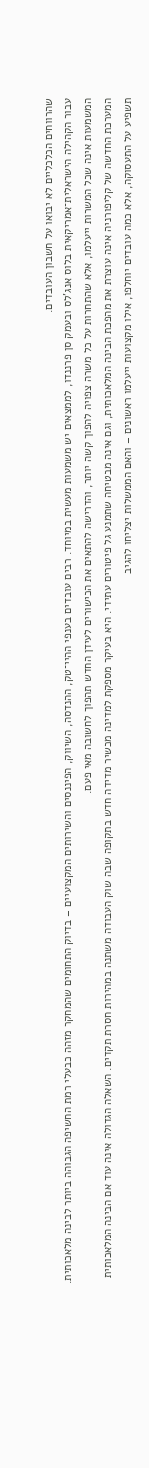שהרווחים הכלכליים לא יבואו על חשבון העובדים.
עבור הקהילה הישראלית־אמריקאית בלוס אנג'לס ובעמק סן פרננדו, לממצאים יש משמעות מעשית במיוחד. רבים עובדים בענפי ההיי־טק, ההנדסה, השיווק, הפיננסים והשירותים המקצועיים – בדיוק התחומים שהמחקר מזהה כבעלי רמת החשיפה הגבוהה ביותר לבינה מלאכותית. המשמעות אינה שכל המשרות ייעלמו, אלא שהתחרות על כל משרה צפויה להפוך קשה יותר, והדרישה להתאים את הכישורים לעידן החדש תהפוך לחשובה מאי פעם.
המערכת החדשה של קליפורניה אינה עוצרת את מהפכת הבינה המלאכותית, וגם אינה מבטיחה שתמנע גל פיטורים עתידי. היא בעיקר מספקת למדינה מכשיר מדידה חדש בתקופה שבה שוק העבודה משתנה במהירות חסרת תקדים. השאלה הגדולה אינה עוד אם הבינה המלאכותית תשפיע על התעסוקה, אלא כמה עובדים יוחלפו, אילו מקצועות ייעלמו ראשונים – והאם הממשלות יצליחו להגיב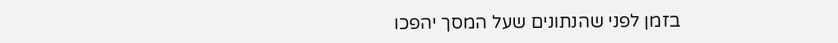בזמן לפני שהנתונים שעל המסך יהפכו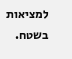למציאות בשטח.